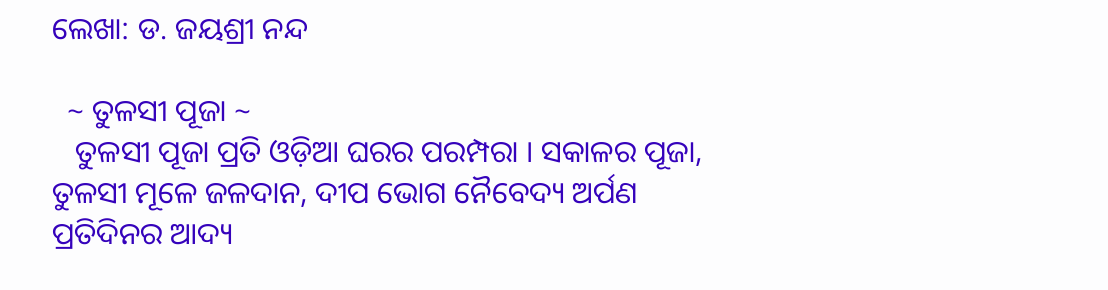ଲେଖା: ଡ. ଜୟଶ୍ରୀ ନନ୍ଦ

  ~ ତୁଳସୀ ପୂଜା ~
   ତୁଳସୀ ପୂଜା ପ୍ରତି ଓଡ଼ିଆ ଘରର ପରମ୍ପରା । ସକାଳର ପୂଜା, ତୁଳସୀ ମୂଳେ ଜଳଦାନ, ଦୀପ ଭୋଗ ନୈବେଦ୍ୟ ଅର୍ପଣ ପ୍ରତିଦିନର ଆଦ୍ୟ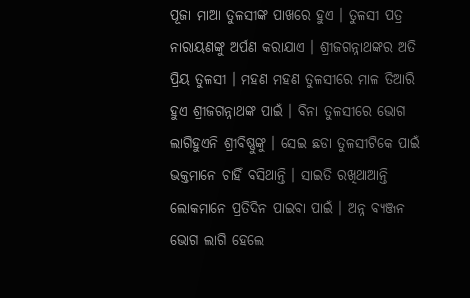ପୂଜା ମାଆ ତୁଳସୀଙ୍କ ପାଖରେ ହୁଏ । ତୁଳସୀ ପତ୍ର ନାରାୟଣଙ୍କୁ ଅର୍ପଣ କରାଯାଏ । ଶ୍ରୀଜଗନ୍ନାଥଙ୍କର ଅତି ପ୍ରିୟ ତୁଳସୀ । ମହଣ ମହଣ ତୁଳସୀରେ ମାଳ ତିଆରି ହୁଏ ଶ୍ରୀଜଗନ୍ନାଥଙ୍କ ପାଇଁ । ବିନା ତୁଳସୀରେ ଭୋଗ ଲାଗିହୁଏନି ଶ୍ରୀବିଷ୍ଣୁଙ୍କୁ । ସେଇ ଛଡା ତୁଳସୀଟିକେ ପାଇଁ ଭକ୍ତମାନେ ଚାହିଁ ବସିଥାନ୍ତି । ସାଇତି ରଖିଥାଆନ୍ତି ଲୋକମାନେ ପ୍ରତିଦିନ ପାଇବା ପାଇଁ । ଅନ୍ନ ବ୍ୟଞ୍ଜନ ଭୋଗ ଲାଗି ହେଲେ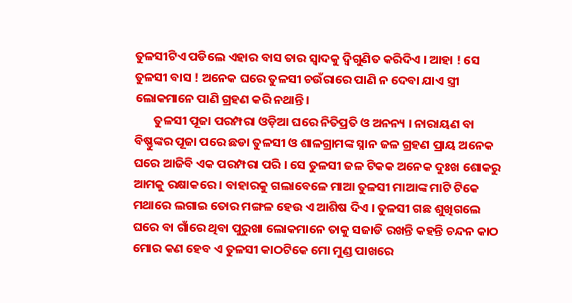ତୁଳସୀଟିଏ ପଡିଲେ ଏହାର ବାସ ତାର ସ୍ବାଦକୁ ଦ୍ବିଗୁଣିତ କରିଦିଏ । ଆହା ! ସେ ତୁଳସୀ ବାସ ! ଅନେକ ଘରେ ତୁଳସୀ ଚଉଁରାରେ ପାଣି ନ ଦେବା ଯାଏ ସ୍ତ୍ରୀ ଲୋକମାନେ ପାଣି ଗ୍ରହଣ କରି ନଥାନ୍ତି।
       ତୁଳସୀ ପୂଜା ପରମ୍ପରା ଓଡ଼ିଆ ଘରେ ନିତିପ୍ରତି ଓ ଅନନ୍ୟ । ନାରାୟଣ ବା ବିଷ୍ଣୁଙ୍କର ପୂଜା ପରେ ଛଡା ତୁଳସୀ ଓ ଶାଳଗ୍ରାମଙ୍କ ସ୍ନାନ ଜଳ ଗ୍ରହଣ ପ୍ରାୟ ଅନେକ ଘରେ ଆଜିବି ଏକ ପରମ୍ପରା ପରି । ସେ ତୁଳସୀ ଜଳ ଟିକକ ଅନେକ ଦୁଃଖ ଶୋକରୁ ଆମକୁ ରକ୍ଷାକରେ । ବାହାରକୁ ଗଲାବେଳେ ମାଆ ତୁଳସୀ ମାଆଙ୍କ ମାଟି ଟିକେ ମଥାରେ ଲଗାଇ ତୋର ମଙ୍ଗଳ ହେଉ ଏ ଆଶିଷ ଦିଏ । ତୁଳସୀ ଗଛ ଶୁଖିଗଲେ ଘରେ ବା ଗାଁରେ ଥିବା ପୁରୁଖା ଲୋକମାନେ ତାକୁ ସଜାଡି ରଖନ୍ତି କହନ୍ତି ଚନ୍ଦନ କାଠ ମୋର କଣ ହେବ ଏ ତୁଳସୀ କାଠଟିକେ ମୋ ମୁଣ୍ଡ ପାଖରେ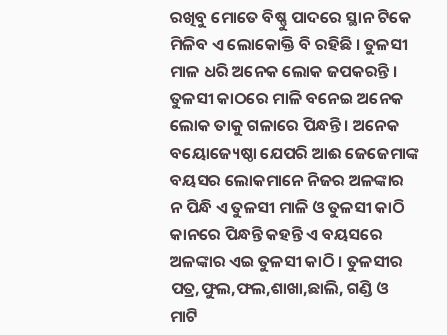ରଖିବୁ ମୋତେ ବିଷ୍ଣୁ ପାଦରେ ସ୍ଥାନ ଟିକେ ମିଳିବ ଏ ଲୋକୋକ୍ତି ବି ରହିଛି । ତୁଳସୀ ମାଳ ଧରି ଅନେକ ଲୋକ ଜପକରନ୍ତି । ତୁଳସୀ କାଠରେ ମାଳି ବନେଇ ଅନେକ ଲୋକ ତାକୁ ଗଳାରେ ପିନ୍ଧନ୍ତି । ଅନେକ ବୟୋଜ୍ୟେଷ୍ଠା ଯେପରି ଆଈ ଜେଜେମାଙ୍କ ବୟସର ଲୋକମାନେ ନିଜର ଅଳଙ୍କାର ନ ପିନ୍ଧି ଏ ତୁଳସୀ ମାଳି ଓ ତୁଳସୀ କାଠି କାନରେ ପିନ୍ଧନ୍ତି କହନ୍ତି ଏ ବୟସରେ ଅଳଙ୍କାର ଏଇ ତୁଳସୀ କାଠି । ତୁଳସୀର ପତ୍ର,ଫୁଲ,ଫଲ,ଶାଖା,ଛାଲି, ଗଣ୍ଡି ଓ ମାଟି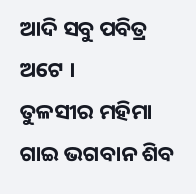ଆଦି ସବୁ ପବିତ୍ର ଅଟେ ।        ତୁଳସୀର ମହିମା ଗାଇ ଭଗବାନ ଶିବ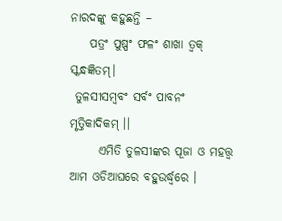ନାରଦଙ୍କୁ କହୁଛନ୍ତି –
    ପତ୍ରଂ ପୁଷ୍ପଂ ଫଳଂ ଶାଖା ତ୍ବକ୍ ସ୍କନ୍ଧଜ୍ଞିତମ୍।
 ତୁଳସୀସମ୍ବବଂ ସର୍ବଂ ପାବନଂ ମୃତ୍ତିକାଦିକମ୍ ।।
      ଏମିତି ତୁଳସୀଙ୍କର ପୂଜା ଓ ମହତ୍ତ୍ବ ଆମ ଓଡିଆଘରେ ବହୁଉର୍ଦ୍ଧ୍ବରେ ।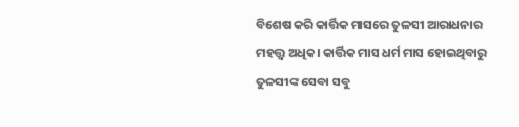ବିଶେଷ କରି କାର୍ତ୍ତିକ ମାସରେ ତୁଳସୀ ଆରାଧନାର ମହତ୍ତ୍ବ ଅଧିକ। କାର୍ତ୍ତିକ ମାସ ଧର୍ମ ମାସ ହୋଇଥିବାରୁ ତୁଳସୀଙ୍କ ସେବା ସବୁ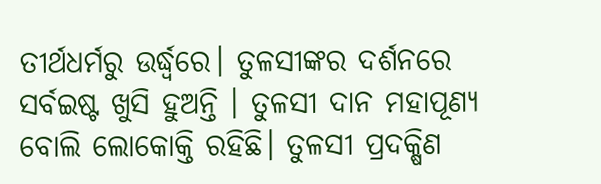ତୀର୍ଥଧର୍ମରୁ ଉର୍ଦ୍ଧ୍ବରେ। ତୁଳସୀଙ୍କର ଦର୍ଶନରେ ସର୍ବଇଷ୍ଟ ଖୁସି ହୁଅନ୍ତି । ତୁଳସୀ ଦାନ ମହାପୂଣ୍ୟ ବୋଲି ଲୋକୋକ୍ତି ରହିଛି। ତୁଳସୀ ପ୍ରଦକ୍ଷିଣ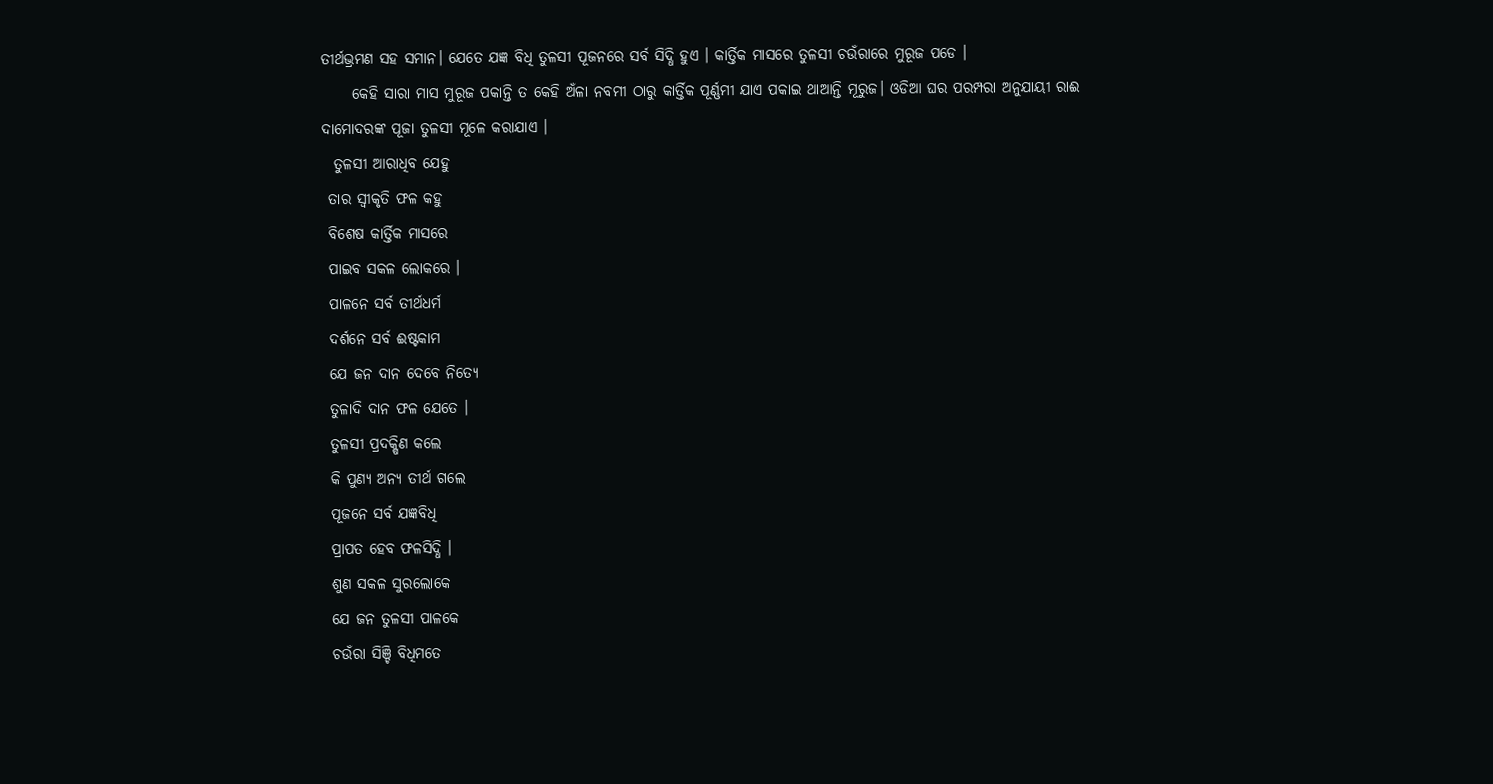ତୀର୍ଥଭ୍ରମଣ ସହ ସମାନ। ଯେତେ ଯଜ୍ଞ ବିଧି ତୁଳସୀ ପୂଜନରେ ସର୍ବ ସିଦ୍ଧି ହୁଏ । କାର୍ତ୍ତିକ ମାସରେ ତୁଳସୀ ଚଉଁରାରେ ମୁରୂଜ ପଡେ ।
     କେହି ସାରା ମାସ ମୁରୂଜ ପକାନ୍ତି ତ କେହି ଅଁଳା ନବମୀ ଠାରୁ କାର୍ତ୍ତିକ ପୂର୍ଣ୍ଣମୀ ଯାଏ ପକାଇ ଥାଆନ୍ତି ମୂରୁଜ। ଓଡିଆ ଘର ପରମ୍ପରା ଅନୁଯାୟୀ ରାଈ ଦାମୋଦରଙ୍କ ପୂଜା ତୁଳସୀ ମୂଳେ କରାଯାଏ ।
  ତୁଳସୀ ଆରାଧିବ ଯେହୁ
 ତାର ସ୍ବୀକୃତି ଫଳ କହୁ
 ବିଶେଷ କାର୍ତ୍ତିକ ମାସରେ
 ପାଇବ ସକଳ ଲୋକରେ ।
 ପାଳନେ ସର୍ବ ତୀର୍ଥଧର୍ମ
 ଦର୍ଶନେ ସର୍ବ ଈଷ୍ଟକାମ
 ଯେ ଜନ ଦାନ ଦେବେ ନିତ୍ୟେ
 ତୁଳାଦି ଦାନ ଫଳ ଯେତେ ।
 ତୁଳସୀ ପ୍ରଦକ୍ଷିଣ କଲେ
 କି ପୁଣ୍ୟ ଅନ୍ୟ ତୀର୍ଥ ଗଲେ
 ପୂଜନେ ସର୍ବ ଯଜ୍ଞବିଧି
 ପ୍ରାପତ ହେବ ଫଳସିଦ୍ଧି ।
 ଶୁଣ ସକଳ ସୁରଲୋକେ
 ଯେ ଜନ ତୁଳସୀ ପାଳକେ
 ଚଉଁରା ସିଞ୍ଚି ବିଧିମତେ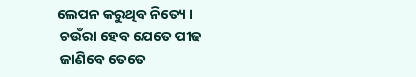ଲେପନ କରୁଥିବ ନିତ୍ୟେ ।
 ଚଉଁରା ହେବ ଯେତେ ପୀଢ
 ଜାଣିବେ ତେତେ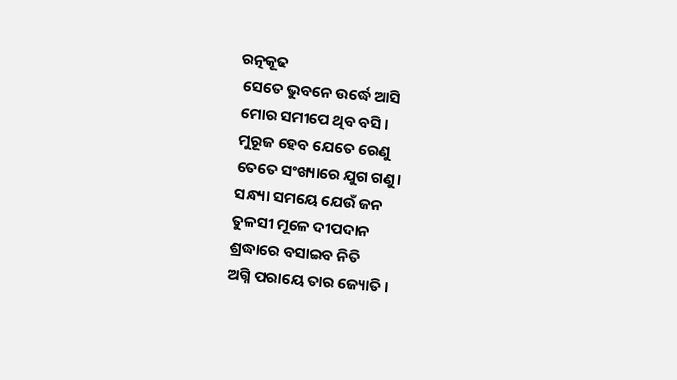ରତ୍ନକୂଢ
 ସେତେ ଭୁବନେ ଉର୍ଦ୍ଧେ ଆସି
 ମୋର ସମୀପେ ଥିବ ବସି ।
 ମୁରୂଜ ହେବ ଯେତେ ରେଣୁ
 ତେତେ ସଂଖ୍ୟାରେ ଯୁଗ ଗଣୁ।
 ସନ୍ଧ୍ୟା ସମୟେ ଯେଉଁ ଜନ
 ତୁଳସୀ ମୂଳେ ଦୀପଦାନ
 ଶ୍ରଦ୍ଧାରେ ବସାଇବ ନିତି
 ଅଗ୍ନି ପରାୟେ ତାର ଜ୍ୟୋତି ।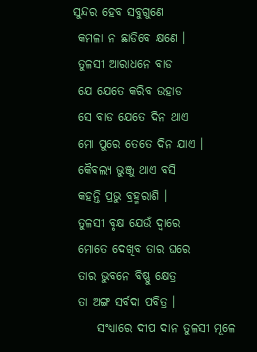ସୁନ୍ଦର ହେବ ସବୁଗୁଣେ
 କମଳା ନ ଛାଡିବେ କ୍ଷଣେ ।
 ତୁଳସୀ ଆରାଧନେ ବାଡ
 ଯେ ଯେତେ କରିବ ଉହାଡ
 ସେ ବାଡ ଯେତେ ଦିନ ଥାଏ
 ମୋ ପୁରେ ତେତେ ଦିନ ଯାଏ ।
 କୈବଲ୍ୟ ଭୁଞ୍ଜୁ ଥାଏ ବସି
 କହନ୍ତି ପ୍ରଭୁ ବ୍ରହ୍ମରାଶି ।
 ତୁଳସୀ ବୃକ୍ଷ ଯେଉଁ ଦ୍ବାରେ
 ମୋତେ ଦେଖିବ ତାର ଘରେ
 ତାର ଭୁବନେ ବିଷ୍ଣୁ କ୍ଷେତ୍ର
 ତା ଅଙ୍ଗ ସର୍ବଦା ପବିତ୍ର ।
     ସଂଧ୍ୟାରେ ଦୀପ ଦାନ ତୁଳସୀ ମୂଳେ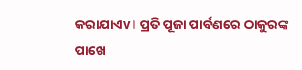କରାଯାଏv। ପ୍ରତି ପୂଜା ପାର୍ବଣରେ ଠାକୁରଙ୍କ ପାଖେ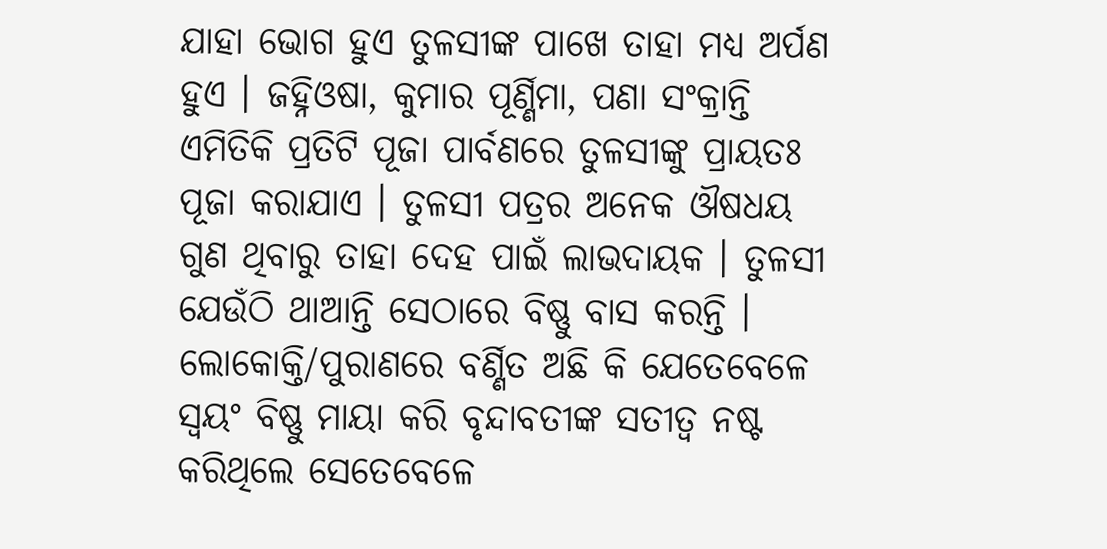ଯାହା ଭୋଗ ହୁଏ ତୁଳସୀଙ୍କ ପାଖେ ତାହା ମଧ୍ୟ ଅର୍ପଣ ହୁଏ । ଜହ୍ନିଓଷା, କୁମାର ପୂର୍ଣ୍ଣିମା, ପଣା ସଂକ୍ରାନ୍ତି ଏମିତିକି ପ୍ରତିଟି ପୂଜା ପାର୍ବଣରେ ତୁଳସୀଙ୍କୁ ପ୍ରାୟତଃ ପୂଜା କରାଯାଏ । ତୁଳସୀ ପତ୍ରର ଅନେକ ଔଷଧୟ ଗୁଣ ଥିବାରୁ ତାହା ଦେହ ପାଇଁ ଲାଭଦାୟକ । ତୁଳସୀ ଯେଉଁଠି ଥାଆନ୍ତି ସେଠାରେ ବିଷ୍ଣୁ ବାସ କରନ୍ତି ।        ଲୋକୋକ୍ତି/ପୁରାଣରେ ବର୍ଣ୍ଣିତ ଅଛି କି ଯେତେବେଳେ ସ୍ବୟଂ ବିଷ୍ଣୁ ମାୟା କରି ବୃନ୍ଦାବତୀଙ୍କ ସତୀତ୍ବ ନଷ୍ଟ କରିଥିଲେ ସେତେବେଳେ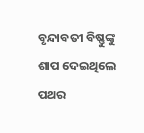ବୃନ୍ଦାବତୀ ବିଷ୍ଣୁଙ୍କୁ ଶାପ ଦେଇଥିଲେ ପଥର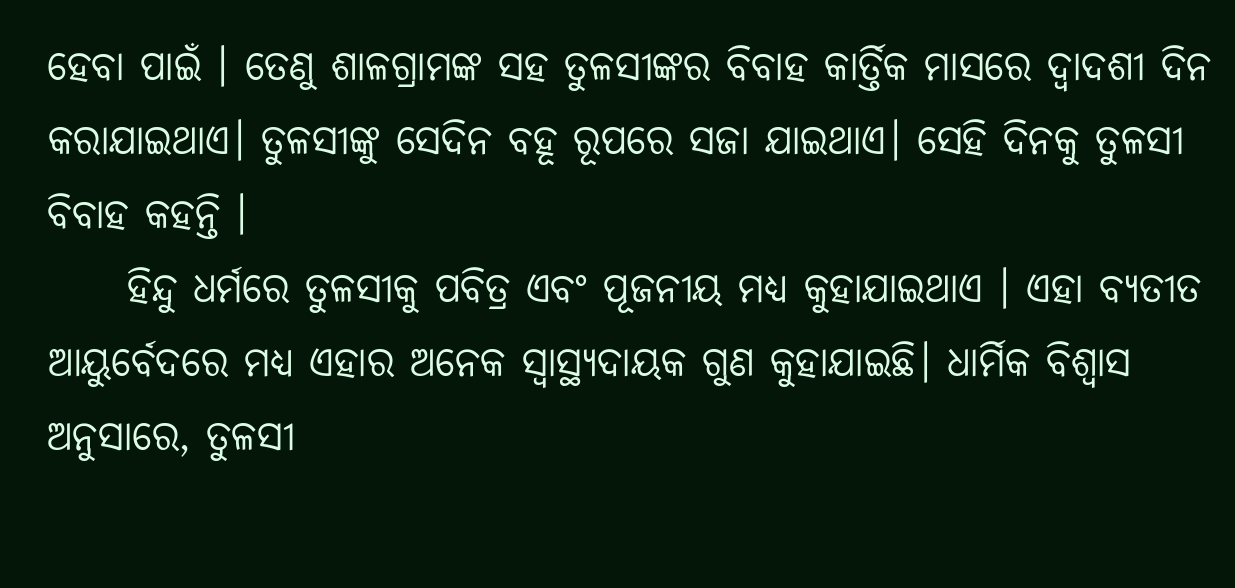ହେବା ପାଇଁ । ତେଣୁ ଶାଳଗ୍ରାମଙ୍କ ସହ ତୁଳସୀଙ୍କର ବିବାହ କାର୍ତ୍ତିକ ମାସରେ ଦ୍ବାଦଶୀ ଦିନ କରାଯାଇଥାଏ। ତୁଳସୀଙ୍କୁ ସେଦିନ ବହୂ ରୂପରେ ସଜା ଯାଇଥାଏ। ସେହି ଦିନକୁ ତୁଳସୀ ବିବାହ କହନ୍ତି ।
     ହିନ୍ଦୁ ଧର୍ମରେ ତୁଳସୀକୁ ପବିତ୍ର ଏବଂ ପୂଜନୀୟ ମଧ୍ୟ କୁହାଯାଇଥାଏ । ଏହା ବ୍ୟତୀତ ଆୟୁର୍ବେଦରେ ମଧ୍ୟ ଏହାର ଅନେକ ସ୍ବାସ୍ଥ୍ୟଦାୟକ ଗୁଣ କୁହାଯାଇଛି। ଧାର୍ମିକ ବିଶ୍ବାସ ଅନୁସାରେ, ତୁଳସୀ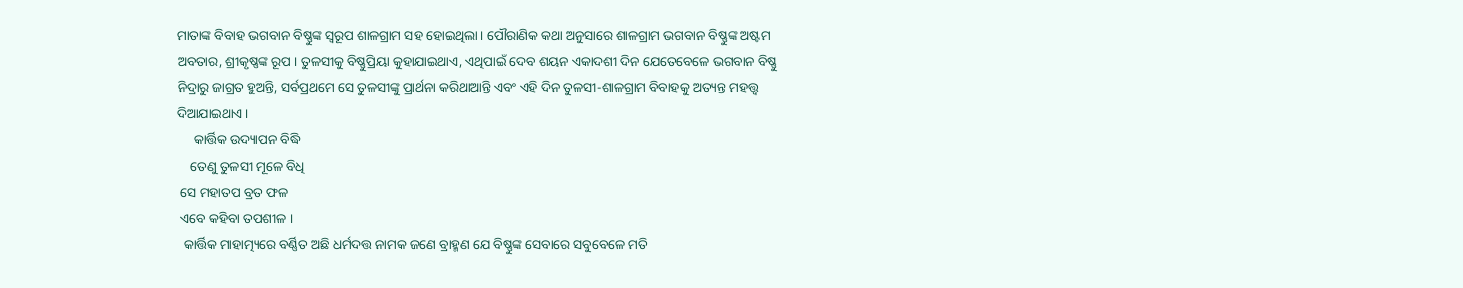ମାତାଙ୍କ ବିବାହ ଭଗବାନ ବିଷ୍ଣୁଙ୍କ ସ୍ବରୂପ ଶାଳଗ୍ରାମ ସହ ହୋଇଥିଲା। ପୌରାଣିକ କଥା ଅନୁସାରେ ଶାଳଗ୍ରାମ ଭଗବାନ ବିଷ୍ଣୁଙ୍କ ଅଷ୍ଟମ ଅବତାର, ଶ୍ରୀକୃଷ୍ଣଙ୍କ ରୂପ । ତୁଳସୀକୁ ବିଷ୍ଣୁପ୍ରିୟା କୁହାଯାଇଥାଏ, ଏଥିପାଇଁ ଦେବ ଶୟନ ଏକାଦଶୀ ଦିନ ଯେତେବେଳେ ଭଗବାନ ବିଷ୍ଣୁ ନିଦ୍ରାରୁ ଜାଗ୍ରତ ହୁଅନ୍ତି, ସର୍ବପ୍ରଥମେ ସେ ତୁଳସୀଙ୍କୁ ପ୍ରାର୍ଥନା କରିଥାଆନ୍ତି ଏବଂ ଏହି ଦିନ ତୁଳସୀ-ଶାଳଗ୍ରାମ ବିବାହକୁ ଅତ୍ୟନ୍ତ ମହତ୍ତ୍ବ ଦିଆଯାଇଥାଏ ।
     କାର୍ତ୍ତିକ ଉଦ୍ୟାପନ ବିଦ୍ଧି
    ତେଣୁ ତୁଳସୀ ମୂଳେ ବିଧି
 ସେ ମହାତପ ବ୍ରତ ଫଳ
 ଏବେ କହିବା ତପଶୀଳ ।
  କାର୍ତ୍ତିକ ମାହାତ୍ମ୍ୟରେ ବର୍ଣ୍ଣିତ ଅଛି ଧର୍ମଦତ୍ତ ନାମକ ଜଣେ ବ୍ରାହ୍ମଣ ଯେ ବିଷ୍ଣୁଙ୍କ ସେବାରେ ସବୁବେଳେ ମତି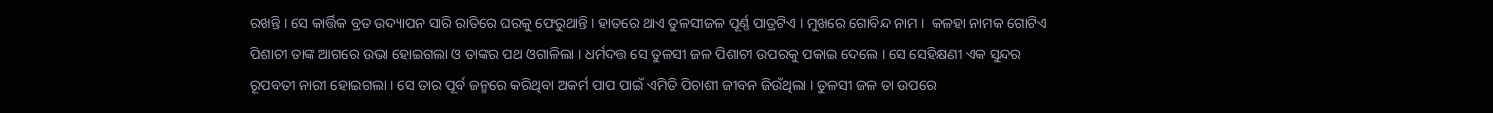ରଖନ୍ତି । ସେ କାର୍ତ୍ତିକ ବ୍ରତ ଉଦ୍ୟାପନ ସାରି ରାତିରେ ଘରକୁ ଫେରୁଥାନ୍ତି । ହାତରେ ଥାଏ ତୁଳସୀଜଳ ପୂର୍ଣ୍ଣ ପାତ୍ରଟିଏ । ମୁଖରେ ଗୋବିନ୍ଦ ନାମ ।  କଳହା ନାମକ ଗୋଟିଏ ପିଶାଚୀ ତାଙ୍କ ଆଗରେ ଉଭା ହୋଇଗଲା ଓ ତାଙ୍କର ପଥ ଓଗାଳିଲା । ଧର୍ମଦତ୍ତ ସେ ତୁଳସୀ ଜଳ ପିଶାଚୀ ଉପରକୁ ପକାଇ ଦେଲେ । ସେ ସେହିକ୍ଷଣୀ ଏକ ସୁନ୍ଦର ରୂପବତୀ ନାରୀ ହୋଇଗଲା । ସେ ତାର ପୂର୍ବ ଜନ୍ମରେ କରିଥିବା ଅକର୍ମ ପାପ ପାଇଁ ଏମିତି ପିଚାଶୀ ଜୀବନ ଜିଉଁଥିଲା । ତୁଳସୀ ଜଳ ତା ଉପରେ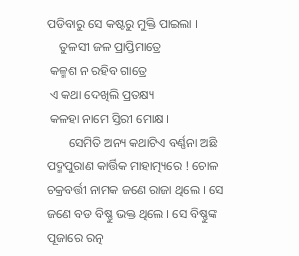ପଡିବାରୁ ସେ କଷ୍ଟରୁ ମୁକ୍ତି ପାଇଲା ।
    ତୁଳସୀ ଜଳ ପ୍ରାପ୍ତିମାତ୍ରେ
 କଳ୍ମଶ ନ ରହିବ ଗାତ୍ରେ
 ଏ କଥା ଦେଖିଲି ପ୍ରତକ୍ଷ୍ୟ
 କଳହା ନାମେ ସ୍ତିରୀ ମୋକ୍ଷ ।
       ସେମିତି ଅନ୍ୟ କଥାଟିଏ ବର୍ଣ୍ଣନା ଅଛି ପଦ୍ମପୁରାଣ କାର୍ତ୍ତିକ ମାହାତ୍ମ୍ୟରେ ! ଚୋଳ ଚକ୍ରବର୍ତ୍ତୀ ନାମକ ଜଣେ ରାଜା ଥିଲେ । ସେ ଜଣେ ବଡ ବିଷ୍ଣୁ ଭକ୍ତ ଥିଲେ । ସେ ବିଷ୍ଣୁଙ୍କ ପୂଜାରେ ରତ୍ନ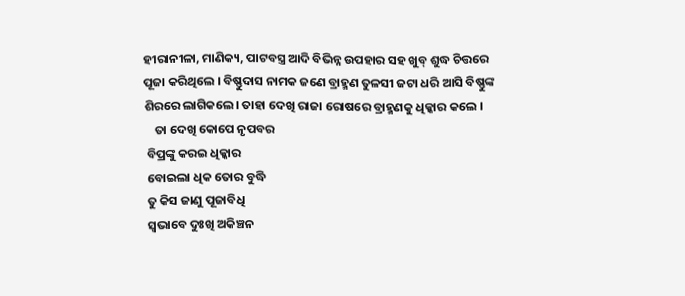ହୀରାନୀଳା, ମାଣିକ୍ୟ, ପାଟବସ୍ତ୍ର ଆଦି ବିଭିନ୍ନ ଉପହାର ସହ ଖୁବ୍ ଶୁଦ୍ଧ ଚିତ୍ତରେ ପୂଜା କରିଥିଲେ । ବିଷ୍ଣୁଦାସ ନାମକ ଜଣେ ବ୍ରାହ୍ମଣ ତୁଳସୀ ଜଟା ଧରି ଆସି ବିଷ୍ଣୁଙ୍କ ଶିରରେ ଲାଗିକଲେ। ତାହା ଦେଖି ରାଜା ରୋଷରେ ବ୍ରାହ୍ମଣକୁ ଧିକ୍କାର କଲେ ।
    ତା ଦେଖି କୋପେ ନୃପବର
 ବିପ୍ରଙ୍କୁ କରଇ ଧିକ୍କାର
 ବୋଇଲା ଧିକ ତୋର ବୁଦ୍ଧି
 ତୁ କିସ ଜାଣୁ ପୂଜାବିଧି
 ସ୍ବଭାବେ ଦୁଃଖି ଅକିଞ୍ଚନ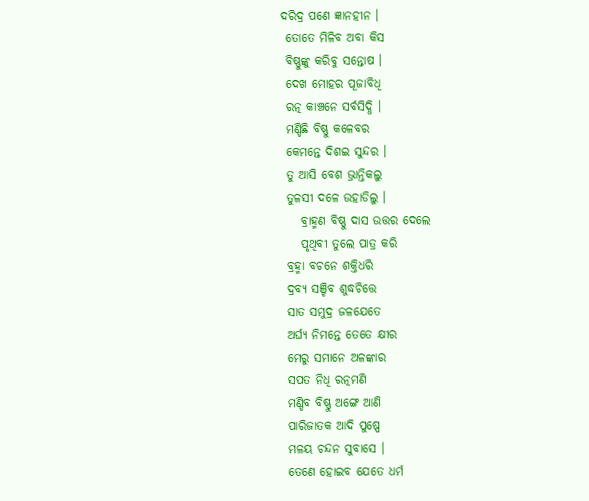ଦରିଦ୍ର ପଣେ ଜ୍ଞାନହୀନ ।
 ତୋତେ ମିଳିବ ଅବା କିସ
 ବିଷ୍ଣୁଙ୍କୁ କରିବୁ ସନ୍ତୋଷ ।
 ଦେଖ ମୋହର ପୂଜାବିଧି
 ରତ୍ନ କାଞ୍ଚନେ ସର୍ବସିଦ୍ଧି ।
 ମଣ୍ଡିଛି ବିଷ୍ଣୁ କଳେବର
 କେମନ୍ତେ ଦିଶଇ ସୁନ୍ଦର ।
 ତୁ ଆସି ବେଶ ଭ୍ରାନ୍ତିକଲୁ
 ତୁଳସୀ ଦଳେ ଉହାଡିଲୁ ।
    ବ୍ରାହ୍ମଣ ବିଷ୍ଣୁ ଦାସ ଉତ୍ତର ଦେଲେ
    ପୃଥିବୀ ତୁଲେ ପାତ୍ର କରି
 ବ୍ରହ୍ମା ବଚନେ ଶକ୍ତିଧରି
 ଦ୍ରବ୍ୟ ସଞ୍ଚିବ ଶୁଦ୍ଧଚିତ୍ତେ
 ସାତ ସମୁଦ୍ର ଜଳଯେତେ
 ଅର୍ଘ୍ୟ ନିମନ୍ତେ ତେତେ କ୍ଷୀର
 ମେରୁ ସମାନେ ଅଳଙ୍କାର
 ସପତ ନିଧି ରତ୍ନମଣି
 ମଣ୍ଡିବ ବିଷ୍ଣୁ ଅଙ୍ଗେ ଆଣି
 ପାରିଜାତକ ଆଦି ପୁଷ୍ପେ
 ମଳୟ ଚନ୍ଦନ ସୁବାସେ ।
 ତେଣେ ହୋଇବ ଯେତେ ଧର୍ମ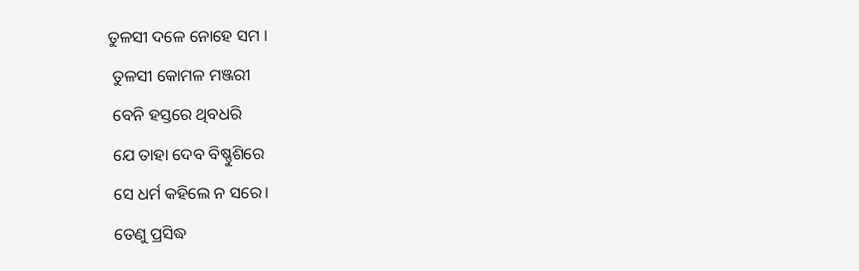ତୁଳସୀ ଦଳେ ନୋହେ ସମ ।
 ତୁଳସୀ କୋମଳ ମଞ୍ଜରୀ
 ବେନି ହସ୍ତରେ ଥିବଧରି
 ଯେ ତାହା ଦେବ ବିଷ୍ଣୁଶିରେ
 ସେ ଧର୍ମ କହିଲେ ନ ସରେ।
 ତେଣୁ ପ୍ରସିଦ୍ଧ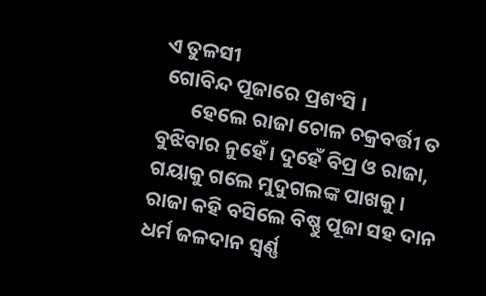ଏ ତୁଳସୀ
 ଗୋବିନ୍ଦ ପୂଜାରେ ପ୍ରଶଂସି ।
       ହେଲେ ରାଜା ଚୋଳ ଚକ୍ରବର୍ତ୍ତୀ ତ ବୁଝିବାର ନୁହେଁ। ଦୁହେଁ ବିପ୍ର ଓ ରାଜା, ଗୟାକୁ ଗଲେ ମୁଦୁଗଲଙ୍କ ପାଖକୁ । ରାଜା କହି ବସିଲେ ବିଷ୍ଣୁ ପୂଜା ସହ ଦାନ ଧର୍ମ ଜଳଦାନ ସ୍ବର୍ଣ୍ଣ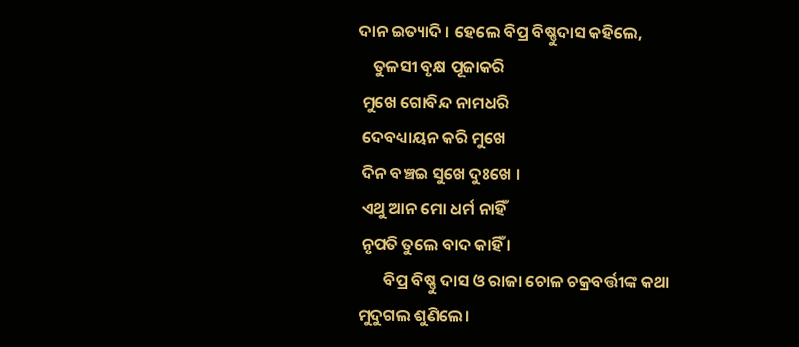ଦାନ ଇତ୍ୟାଦି । ହେଲେ ବିପ୍ର ବିଷ୍ଣୁଦାସ କହିଲେ,
    ତୁଳସୀ ବୃକ୍ଷ ପୂଜାକରି
 ମୁଖେ ଗୋବିନ୍ଦ ନାମଧରି
 ଦେବଧ୍ୟାୟନ କରି ମୁଖେ
 ଦିନ ବଞ୍ଚଇ ସୁଖେ ଦୁଃଖେ ।
 ଏଥୁ ଆନ ମୋ ଧର୍ମ ନାହିଁ
 ନୃପତି ତୁଲେ ବାଦ କାହିଁ ।
       ବିପ୍ର ବିଷ୍ଣୁ ଦାସ ଓ ରାଜା ଚୋଳ ଚକ୍ରବର୍ତ୍ତୀଙ୍କ କଥା ମୁଦୁଗଲ ଶୁଣିଲେ।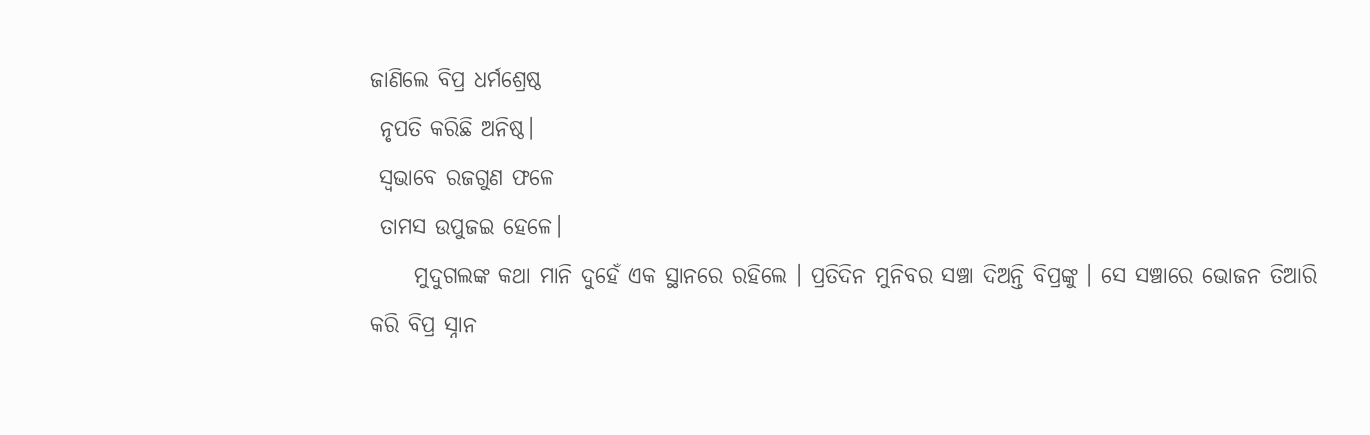ଜାଣିଲେ ବିପ୍ର ଧର୍ମଶ୍ରେଷ୍ଠ
 ନୃପତି କରିଛି ଅନିଷ୍ଠ।
 ସ୍ବଭାବେ ରଜଗୁଣ ଫଳେ
 ତାମସ ଉପୁଜଇ ହେଳେ।
     ମୁଦୁଗଲଙ୍କ କଥା ମାନି ଦୁହେଁ ଏକ ସ୍ଥାନରେ ରହିଲେ । ପ୍ରତିଦିନ ମୁନିବର ସଞ୍ଚା ଦିଅନ୍ତି ବିପ୍ରଙ୍କୁ । ସେ ସଞ୍ଚାରେ ଭୋଜନ ତିଆରି କରି ବିପ୍ର ସ୍ନାନ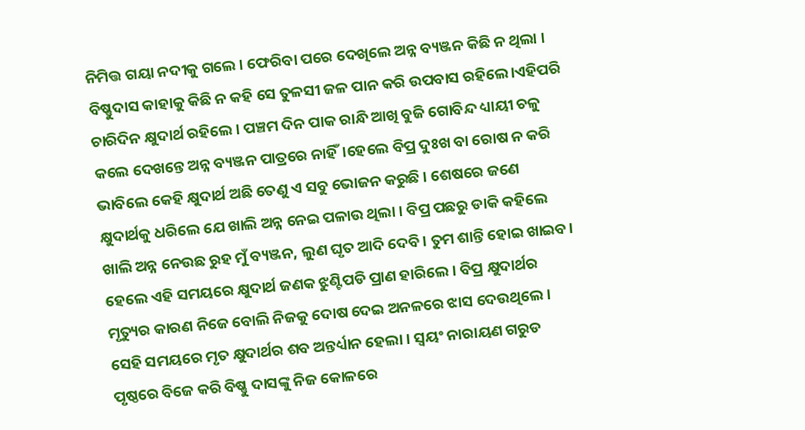ନିମିତ୍ତ ଗୟା ନଦୀକୁ ଗଲେ । ଫେରିବା ପରେ ଦେଖିଲେ ଅନ୍ନ ବ୍ୟଞ୍ଜନ କିଛି ନ ଥିଲା । ବିଷ୍ଣୁଦାସ କାହାକୁ କିଛି ନ କହି ସେ ତୁଳସୀ ଜଳ ପାନ କରି ଉପବାସ ରହିଲେ।ଏହିପରି ଚାରିଦିନ କ୍ଷୁଦାର୍ଥ ରହିଲେ । ପଞ୍ଚମ ଦିନ ପାକ ରାନ୍ଧି ଆଖି ବୁଜି ଗୋବିନ୍ଦ ଧ୍ୟାୟୀ ଚଳୁ କଲେ ଦେଖନ୍ତେ ଅନ୍ନ ବ୍ୟଞ୍ଜନ ପାତ୍ରରେ ନାହିଁ।ହେଲେ ବିପ୍ର ଦୁଃଖ ବା ରୋଷ ନ କରି ଭାବିଲେ କେହି କ୍ଷୁଦାର୍ଥ ଅଛି ତେଣୁ ଏ ସବୁ ଭୋଜନ କରୁଛି । ଶେଷରେ ଜଣେ କ୍ଷୁଦାର୍ଥକୁ ଧରିଲେ ଯେ ଖାଲି ଅନ୍ନ ନେଇ ପଳାଉ ଥିଲା । ବିପ୍ର ପଛରୁ ଡାକି କହିଲେ ଖାଲି ଅନ୍ନ ନେଉଛ ରୁହ ମୁଁ ବ୍ୟଞ୍ଜନ, ଲୁଣ ଘୃତ ଆଦି ଦେବି। ତୁମ ଶାନ୍ତି ହୋଇ ଖାଇବ। ହେଲେ ଏହି ସମୟରେ କ୍ଷୁଦାର୍ଥ ଜଣକ ଝୁଣ୍ଟିପଡି ପ୍ରାଣ ହାରିଲେ । ବିପ୍ର କ୍ଷୁଦାର୍ଥର ମୃତ୍ୟୁର କାରଣ ନିଜେ ବୋଲି ନିଜକୁ ଦୋଷ ଦେଇ ଅନଳରେ ଝାସ ଦେଉଥିଲେ । ସେହି ସମୟରେ ମୃତ କ୍ଷୁଦାର୍ଥର ଶବ ଅନ୍ତର୍ଧ୍ୟାନ ହେଲା । ସ୍ବୟଂ ନାରାୟଣ ଗରୁଡ ପୃଷ୍ଠରେ ବିଜେ କରି ବିଷ୍ଣୁ ଦାସଙ୍କୁ ନିଜ କୋଳରେ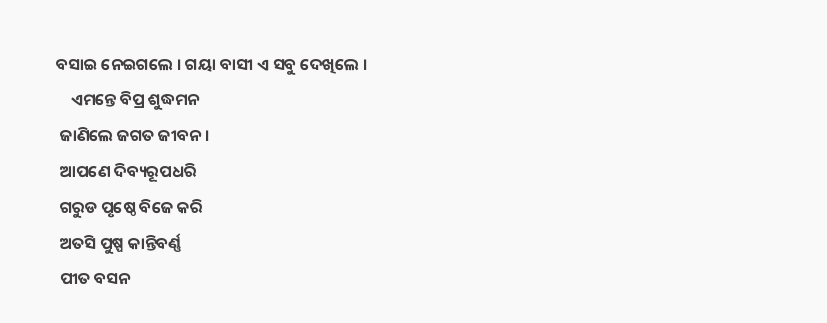ବସାଇ ନେଇଗଲେ । ଗୟା ବାସୀ ଏ ସବୁ ଦେଖିଲେ ।
    ଏମନ୍ତେ ବିପ୍ର ଶୁଦ୍ଧମନ
 ଜାଣିଲେ ଜଗତ ଜୀବନ।
 ଆପଣେ ଦିବ୍ୟରୂପଧରି
 ଗରୁଡ ପୃଷ୍ଠେ ବିଜେ କରି
 ଅତସି ପୁଷ୍ପ କାନ୍ତିବର୍ଣ୍ଣ
 ପୀତ ବସନ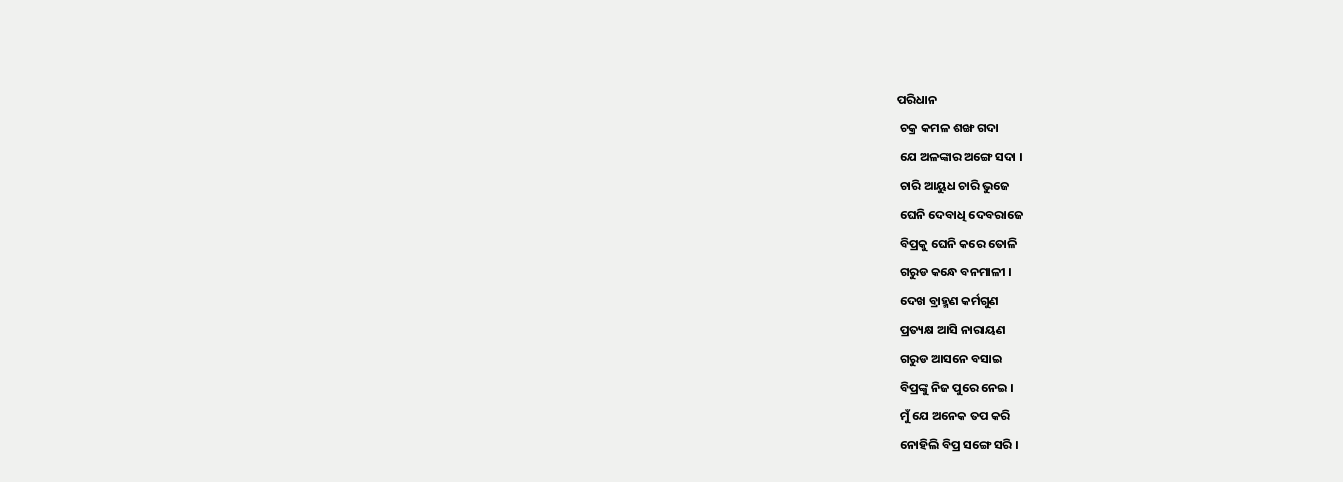ପରିଧାନ
 ଚକ୍ର କମଳ ଶଙ୍ଖ ଗଦା
 ଯେ ଅଳଙ୍କାର ଅଙ୍ଗେ ସଦା ।
 ଚାରି ଆୟୁଧ ଚାରି ଭୁଜେ
 ଘେନି ଦେବାଧି ଦେବରାଜେ
 ବିପ୍ରକୁ ଘେନି କରେ ତୋଳି
 ଗରୁଡ କନ୍ଧେ ବନମାଳୀ ।
 ଦେଖ ବ୍ରାହ୍ମଣ କର୍ମଗୁଣ
 ପ୍ରତ୍ୟକ୍ଷ ଆସି ନାରାୟଣ
 ଗରୁଡ ଆସନେ ବସାଇ
 ବିପ୍ରଙ୍କୁ ନିଜ ପୁରେ ନେଇ ।
 ମୁଁ ଯେ ଅନେକ ତପ କରି
 ନୋହିଲି ବିପ୍ର ସଙ୍ଗେ ସରି ।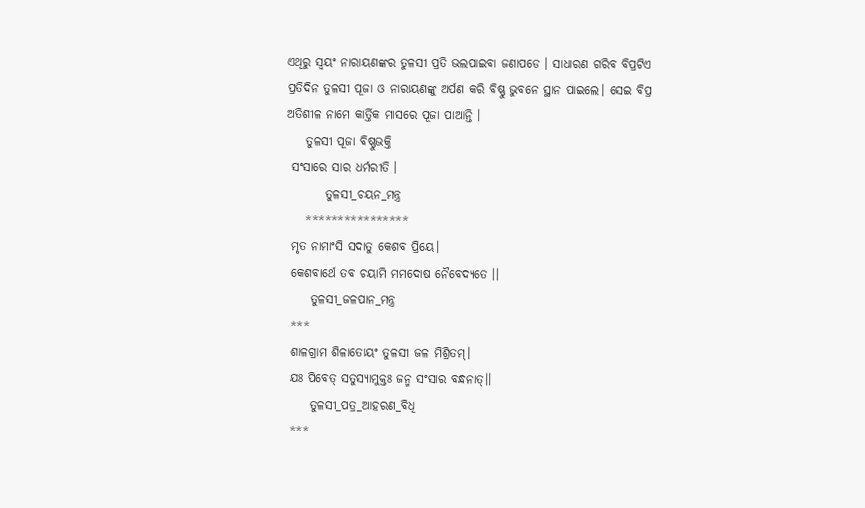ଏଥିରୁ ସ୍ବୟଂ ନାରାୟଣଙ୍କର ତୁଳସୀ ପ୍ରତି ଭଲପାଇବା ଜଣାପଡେ । ସାଧାରଣ ଗରିବ ବିପ୍ରଟିଏ ପ୍ରତିଦିନ ତୁଳସୀ ପୂଜା ଓ ନାରାୟଣଙ୍କୁ ଅର୍ପଣ କରି ବିଷ୍ଣୁ ଭୁବନେ ସ୍ଥାନ ପାଇଲେ। ସେଇ ବିପ୍ର ଅତିଶୀଳ ନାମେ କାର୍ତ୍ତିକ ମାସରେ ପୂଜା ପାଆନ୍ତି ।
    ତୁଳସୀ ପୂଜା ବିଷ୍ଣୁଭକ୍ତି
 ସଂସାରେ ସାର ଧର୍ମରୀତି ।
        ତୁଳସୀ_ଚୟନ_ମନ୍ତ୍ର
    ****************
 ମୃତ ନାମାଂସି ସଦାତୁ କେଶବ ପ୍ରିୟେ।
 କେଶବାର୍ଥେ ତବ ଚୟାମି ମମଦୋଷ ନୈବେଦ୍ୟତେ ।।
     ତୁଳସୀ_ଜଳପାନ_ମନ୍ତ୍ର
 ***
 ଶାଳଗ୍ରାମ ଶିଳାତୋୟଂ ତୁଳସୀ ଜଳ ମିଶ୍ରିତମ୍।
 ଯଃ ପିବେତ୍ ସତୁସ୍ୟାମୁକ୍ତଃ ଜନ୍ମ ସଂସାର ବନ୍ଧନାତ୍।।
     ତୁଳସୀ_ପତ୍ର_ଆହରଣ_ବିଧି
 ***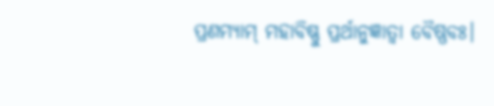ପ୍ରଣମ୍ୟାମ୍ ମହାବିଷ୍ଣୁ ପ୍ରର୍ଥାନୁଜ୍ଞାତ୍ୱା ବୈଷ୍ଣବଃ।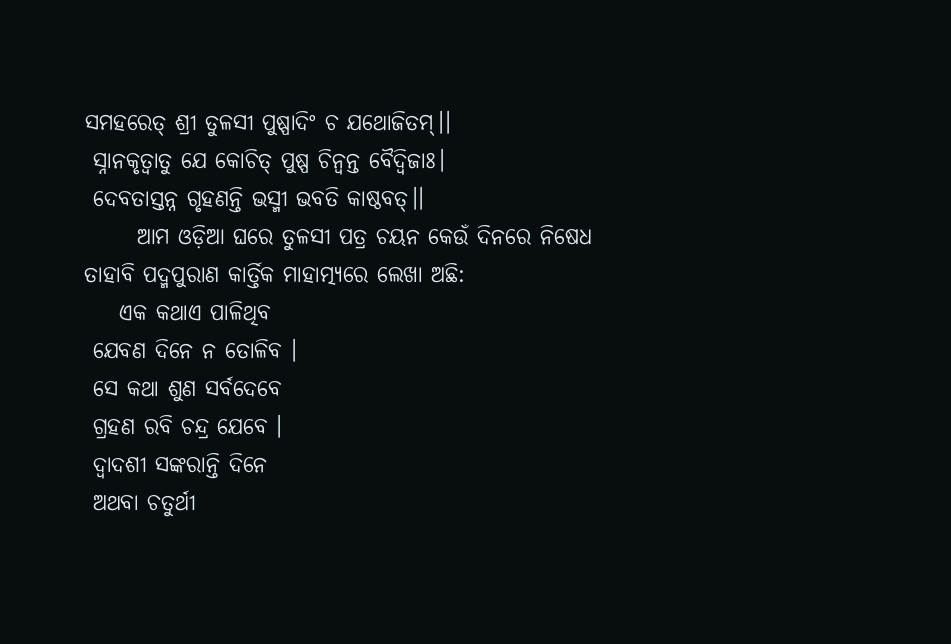ସମହରେତ୍ ଶ୍ରୀ ତୁଳସୀ ପୁଷ୍ପାଦିଂ ଚ ଯଥୋଜିତମ୍।।
 ସ୍ନାନକୃତ୍ୱାତୁ ଯେ କୋଚିତ୍ ପୁଷ୍ପ ଚିନ୍ୱନ୍ତ ବୈଦ୍ୱିଜାଃ।
 ଦେବତାସ୍ତନ୍ନ ଗୃହଣନ୍ତି ଭସ୍ମୀ ଭବତି କାଷ୍ଠବତ୍।।
      ଆମ ଓଡ଼ିଆ ଘରେ ତୁଳସୀ ପତ୍ର ଚୟନ କେଉଁ ଦିନରେ ନିଷେଧ ତାହାବି ପଦ୍ମପୁରାଣ କାର୍ତ୍ତିକ ମାହାତ୍ମ୍ୟରେ ଲେଖା ଅଛି:
    ଏକ କଥାଏ ପାଳିଥିବ
 ଯେବଣ ଦିନେ ନ ତୋଳିବ ।
 ସେ କଥା ଶୁଣ ସର୍ବଦେବେ
 ଗ୍ରହଣ ରବି ଚନ୍ଦ୍ର ଯେବେ ।
 ଦ୍ବାଦଶୀ ସଙ୍କରାନ୍ତି ଦିନେ
 ଅଥବା ଚତୁର୍ଥୀ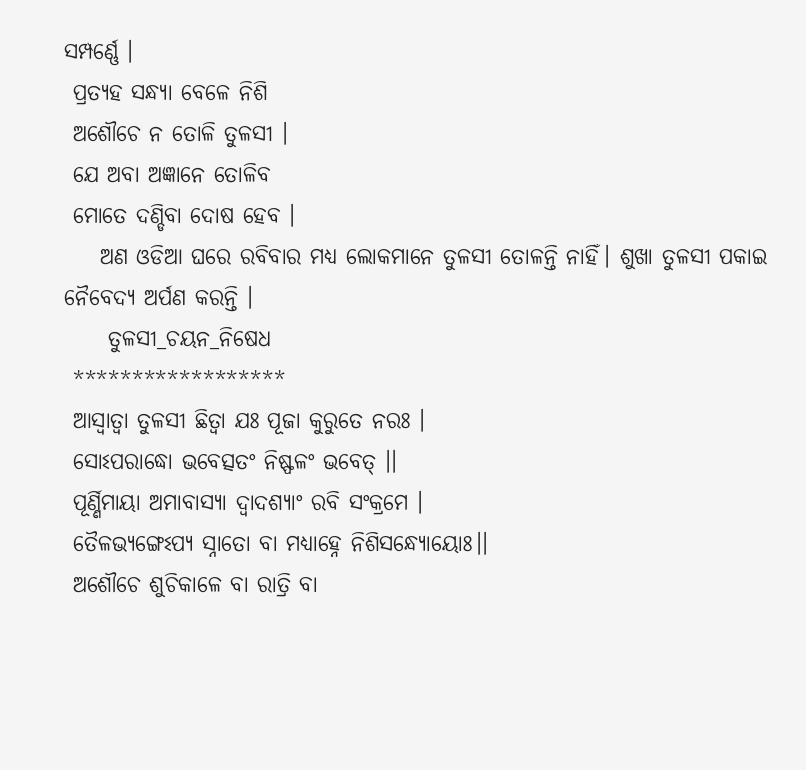ସମ୍ପର୍ଣ୍ଣେ ।
 ପ୍ରତ୍ୟହ ସନ୍ଧ୍ୟା ବେଳେ ନିଶି
 ଅଶୌଚେ ନ ତୋଳି ତୁଳସୀ ।
 ଯେ ଅବା ଅଜ୍ଞାନେ ତୋଳିବ
 ମୋତେ ଦଣ୍ଡିବା ଦୋଷ ହେବ ।
    ଅଣ ଓଡିଆ ଘରେ ରବିବାର ମଧ୍ୟ ଲୋକମାନେ ତୁଳସୀ ତୋଳନ୍ତି ନାହିଁ। ଶୁଖା ତୁଳସୀ ପକାଇ ନୈବେଦ୍ୟ ଅର୍ପଣ କରନ୍ତି ।
     ତୁଳସୀ_ଚୟନ_ନିଷେଧ
 ******************
 ଆସ୍ୱାତ୍ୱା ତୁଳସୀ ଛିତ୍ୱା ଯଃ ପୂଜା କୁରୁତେ ନରଃ ।
 ସୋଽପରାଦ୍ଧୋ ଭବେତ୍ସତଂ ନିଷ୍ଫଳଂ ଭବେତ୍ ।।
 ପୂର୍ଣ୍ଣିମାୟା ଅମାବାସ୍ୟା ଦ୍ୱାଦଶ୍ୟାଂ ରବି ସଂକ୍ରମେ ।
 ତୈଳଭ୍ୟଙ୍ଗେଽପ୍ୟ ସ୍ନାତୋ ବା ମଧ୍ୟାହ୍ନେ ନିଶିସନ୍ଧ୍ୟୋୟୋଃ।।
 ଅଶୌଚେ ଶୁଚିକାଳେ ବା ରାତ୍ରି ବା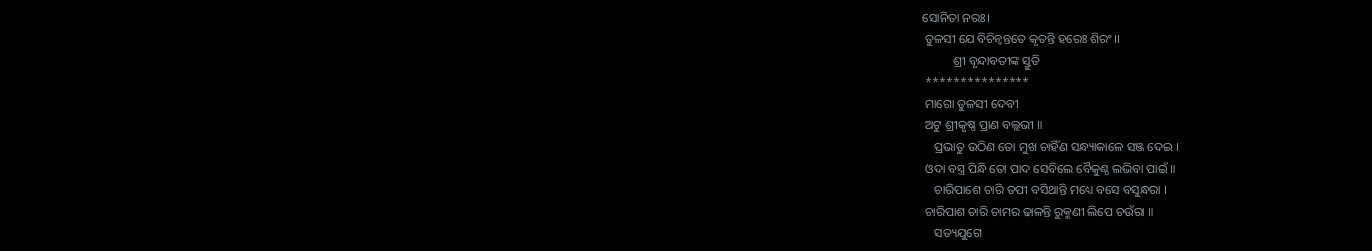ସୋନିତା ନରଃ।
 ତୁଳସୀ ଯେ ବିଚିନ୍ୱନ୍ତତେ କୃତନ୍ତି ହରେଃ ଶିରଂ।।
          ଶ୍ରୀ ବୃନ୍ଦାବତୀଙ୍କ ସ୍ତୁତି
 ***************
 ମାଗୋ ତୁଳସୀ ଦେବୀ
 ଅଟୁ ଶ୍ରୀକୃଷ୍ଣ ପ୍ରାଣ ବଲ୍ଲଭୀ ॥
    ପ୍ରଭାତୁ ଉଠିଣ ତୋ ମୁଖ ଚାହିଁଣ ସନ୍ଧ୍ୟାକାଳେ ସଞ୍ଜ ଦେଇ ।
 ଓଦା ବସ୍ତ୍ର ପିନ୍ଧି ତୋ ପାଦ ସେବିଲେ ବୈକୁଣ୍ଠ ଲଭିବା ପାଇଁ ॥
    ଚାରିପାଶେ ଚାରି ତପୀ ବସିଥାନ୍ତି ମଧ୍ୟେ ବସେ ବସୁନ୍ଧରା ।
 ଚାରିପାଶ ଚାରି ଚାମର ଢାଳନ୍ତି ରୁକ୍ମଣୀ ଲିପେ ଚଉଁରା ॥
    ସତ୍ୟଯୁଗେ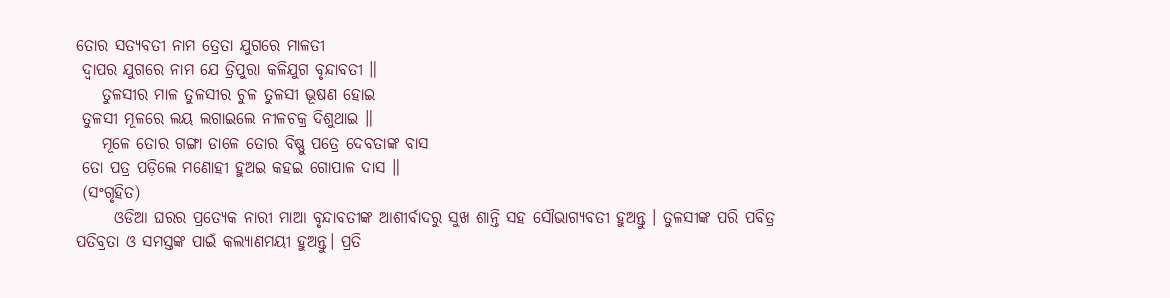ତୋର ସତ୍ୟବତୀ ନାମ ତ୍ରେତା ଯୁଗରେ ମାଳତୀ
 ଦ୍ଵାପର ଯୁଗରେ ନାମ ଯେ ତ୍ରିପୁରା କଳିଯୁଗ ବୃନ୍ଦାବତୀ ॥
    ତୁଳସୀର ମାଳ ତୁଳସୀର ଚୁଳ ତୁଳସୀ ଭୂଷଣ ହୋଇ
 ତୁଳସୀ ମୂଳରେ ଲୟ ଲଗାଇଲେ ନୀଳଚକ୍ର ଦିଶୁଥାଇ ॥
    ମୂଳେ ତୋର ଗଙ୍ଗା ଡାଳେ ତୋର ବିଷ୍ଣୁ ପତ୍ରେ ଦେବତାଙ୍କ ବାସ
 ତୋ ପତ୍ର ପଡ଼ିଲେ ମଣୋହୀ ହୁଅଇ କହଇ ଗୋପାଳ ଦାସ ॥
 (ସଂଗୃହିତ)
      ଓଡିଆ ଘରର ପ୍ରତ୍ୟେକ ନାରୀ ମାଆ ବୃନ୍ଦାବତୀଙ୍କ ଆଶୀର୍ବାଦରୁ ସୁଖ ଶାନ୍ତି ସହ ସୌଭାଗ୍ୟବତୀ ହୁଅନ୍ତୁ । ତୁଳସୀଙ୍କ ପରି ପବିତ୍ର ପତିବ୍ରତା ଓ ସମସ୍ତଙ୍କ ପାଇଁ କଲ୍ୟାଣମୟୀ ହୁଅନ୍ତୁ। ପ୍ରତି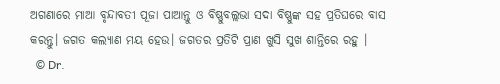ଅଗଣାରେ ମାଆ ବୃନ୍ଦାବତୀ ପୂଜା ପାଆନ୍ତୁ ଓ ବିଷ୍ଣୁବଲ୍ଲଭା ସଦା ବିଷ୍ଣୁଙ୍କ ସହ ପ୍ରତିଘରେ ବାସ କରନ୍ତୁ। ଜଗତ କଲ୍ୟାଣ ମୟ ହେଉ। ଜଗତର ପ୍ରତିଟି ପ୍ରାଣ ଖୁସି ସୁଖ ଶାନ୍ତିରେ ରହୁ ।
  © Dr.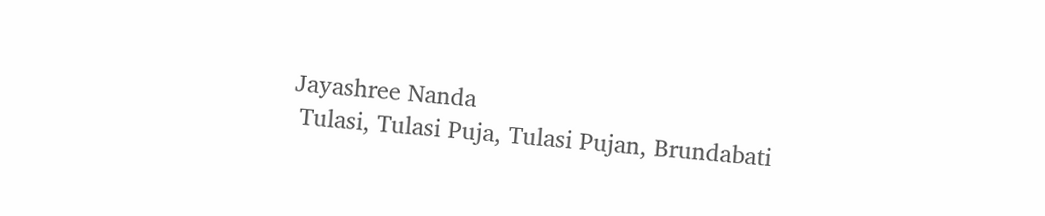Jayashree Nanda
 Tulasi, Tulasi Puja, Tulasi Pujan, Brundabati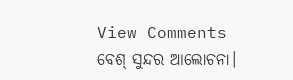View Comments
ବେଶ୍ ସୁନ୍ଦର ଆଲୋଚନା।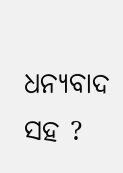ଧନ୍ୟବାଦ ସହ ?